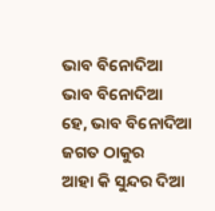ଭାବ ବିନୋଦିଆ
ଭାବ ବିନୋଦିଆ
ହେ, ଭାବ ବିନୋଦିଆ ଜଗତ ଠାକୁର
ଆହା କି ସୁନ୍ଦର ଦିଆ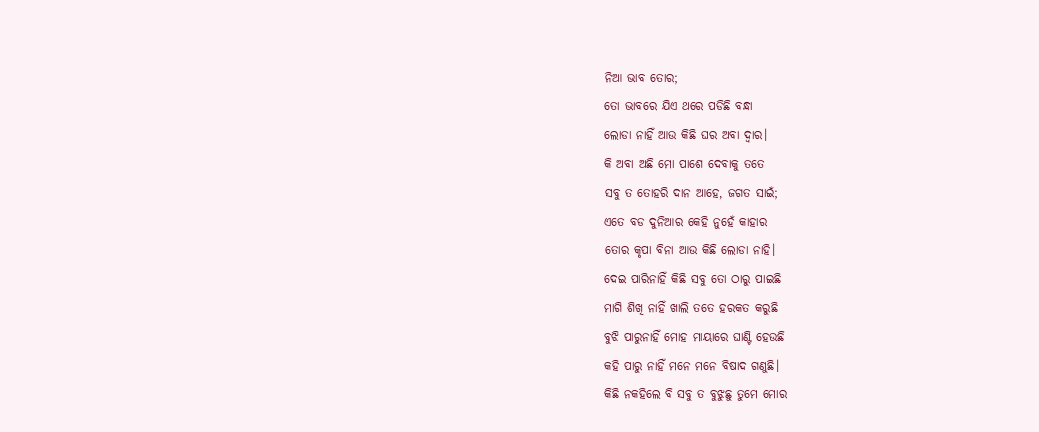ନିଆ ଭାବ ତୋର;
ତୋ ଭାବରେ ଯିଏ ଥରେ ପଡିଛି ବନ୍ଧା
ଲୋଡା ନାହିଁ ଆଉ କିଛି ଘର ଅବା ଦ୍ବାର।
କି ଅବା ଅଛି ମୋ ପାଶେ ଦେବାକୁ ତତେ
ସବୁ ତ ତୋହରି ଦାନ ଆହେ, ଜଗତ ସାଇଁ;
ଏତେ ବଡ ଦୁନିଆର କେହି ନୁହେଁ କାହାର
ତୋର କୃପା ବିନା ଆଉ କିଛି ଲୋଡା ନାହି।
ଦେଇ ପାରିନାହିଁ କିଛି ସବୁ ତୋ ଠାରୁ ପାଇଛି
ମାଗି ଶିଖି ନାହିଁ ଖାଲି ତତେ ହରକତ କରୁଛି
ବୁଝି ପାରୁନାହିଁ ମୋହ ମାୟାରେ ଘାଣ୍ଟି ହେଉଛି
କହି ପାରୁ ନାହିଁ ମନେ ମନେ ବିଷାଦ ଗଣୁଛି।
କିଛି ନକହିଲେ ବି ସବୁ ତ ବୁଝୁଛୁ ତୁମେ ମୋର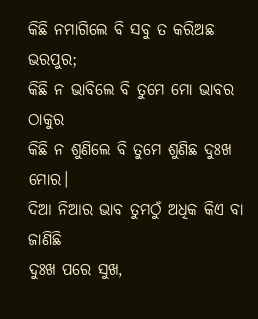କିଛି ନମାଗିଲେ ବି ସବୁ ତ କରିଅଛ ଭରପୁର;
କିଛି ନ ଭାବିଲେ ବି ତୁମେ ମୋ ଭାବର ଠାକୁର
କିଛି ନ ଶୁଣିଲେ ବି ତୁମେ ଶୁଣିଛ ଦୁଃଖ ମୋର।
ଦିଆ ନିଆର ଭାବ ତୁମଠୁଁ ଅଧିକ କିଏ ବା ଜାଣିଛି
ଦୁଃଖ ପରେ ସୁଖ,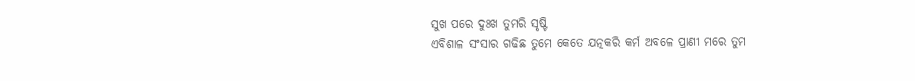ସୁଖ ପରେ ଦୁଃଖ ତୁମରି ସୃଷ୍ଟି
ଏବିଶାଳ ସଂସାର ଗଢିଛ ତୁମେ କେତେ ଯତ୍ନକରି କର୍ମ ଅବଳେ ପ୍ରାଣୀ ମରେ ତୁମ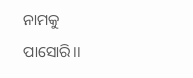ନାମକୁ ପାସୋରି।।